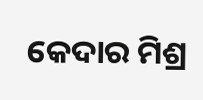କେଦାର ମିଶ୍ର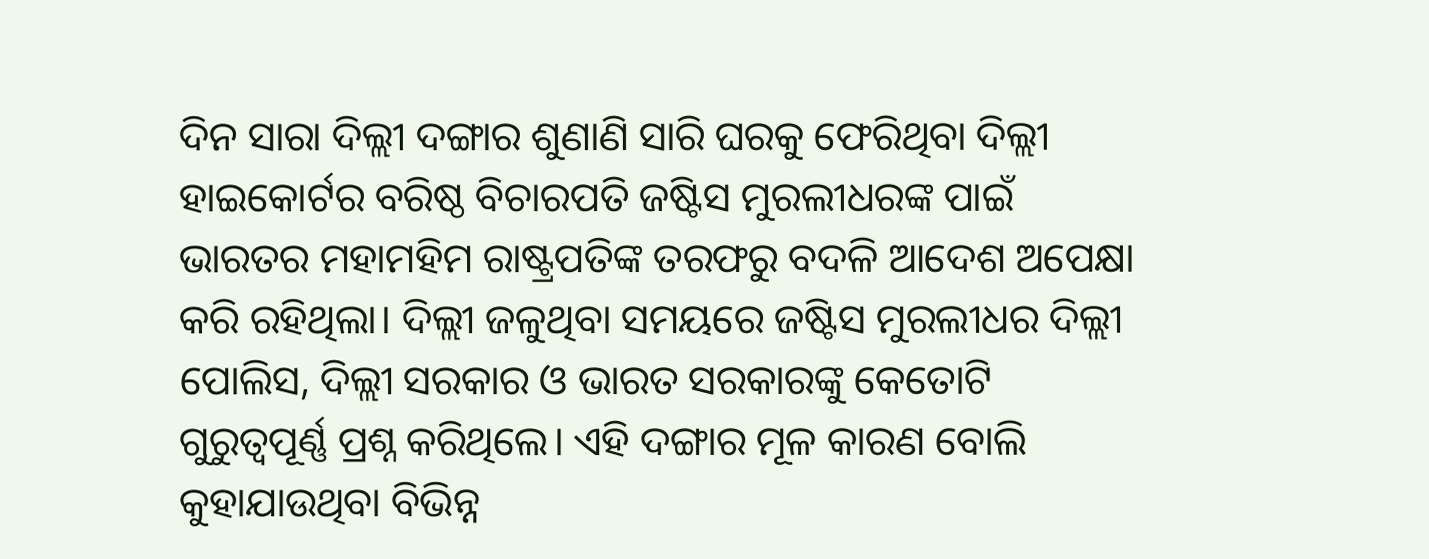ଦିନ ସାରା ଦିଲ୍ଲୀ ଦଙ୍ଗାର ଶୁଣାଣି ସାରି ଘରକୁ ଫେରିଥିବା ଦିଲ୍ଲୀ ହାଇକୋର୍ଟର ବରିଷ୍ଠ ବିଚାରପତି ଜଷ୍ଟିସ ମୁରଲୀଧରଙ୍କ ପାଇଁ ଭାରତର ମହାମହିମ ରାଷ୍ଟ୍ରପତିଙ୍କ ତରଫରୁ ବଦଳି ଆଦେଶ ଅପେକ୍ଷା କରି ରହିଥିଲା। ଦିଲ୍ଲୀ ଜଳୁଥିବା ସମୟରେ ଜଷ୍ଟିସ ମୁରଲୀଧର ଦିଲ୍ଲୀ ପୋଲିସ, ଦିଲ୍ଲୀ ସରକାର ଓ ଭାରତ ସରକାରଙ୍କୁ କେତୋଟି ଗୁରୁତ୍ୱପୂର୍ଣ୍ଣ ପ୍ରଶ୍ନ କରିଥିଲେ। ଏହି ଦଙ୍ଗାର ମୂଳ କାରଣ ବୋଲି କୁହାଯାଉଥିବା ବିଭିନ୍ନ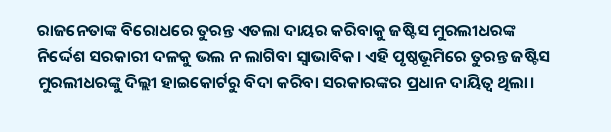ରାଜନେତାଙ୍କ ବିରୋଧରେ ତୁରନ୍ତ ଏତଲା ଦାୟର କରିବାକୁ ଜଷ୍ଟିସ ମୁରଲୀଧରଙ୍କ ନିର୍ଦ୍ଦେଶ ସରକାରୀ ଦଳକୁ ଭଲ ନ ଲାଗିବା ସ୍ଵାଭାବିକ। ଏହି ପୃଷ୍ଠଭୂମିରେ ତୁରନ୍ତ ଜଷ୍ଟିସ ମୁରଲୀଧରଙ୍କୁ ଦିଲ୍ଲୀ ହାଇକୋର୍ଟରୁ ବିଦା କରିବା ସରକାରଙ୍କର ପ୍ରଧାନ ଦାୟିତ୍ଵ ଥିଲା।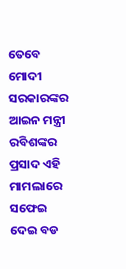ତେବେ ମୋଦୀ ସରକାରଙ୍କର ଆଇନ ମନ୍ତ୍ରୀ ରବିଶଙ୍କର ପ୍ରସାଦ ଏହି ମାମଲାରେ ସଫେଇ ଦେଇ ବଡ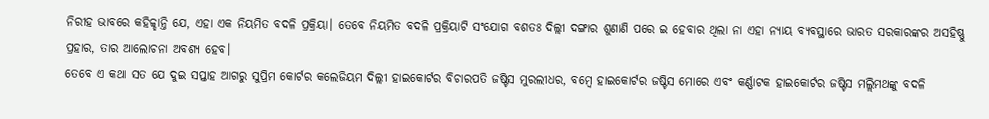ନିରୀହ ଭାବରେ କହିଚ୍ଚ୍ହାନ୍ତି ଯେ, ଏହା ଏକ ନିୟମିତ ବଦଳି ପ୍ରକ୍ରିୟା। ତେବେ ନିୟମିତ ବଦଳି ପ୍ରକ୍ରିୟାଟି ସଂଯୋଗ ବଶତଃ ଦିଲ୍ଲୀ ଦଙ୍ଗାର ଶୁଣାଣି ପରେ ଇ ହେବାର ଥିଲା ନା ଏହା ନ୍ୟାୟ ବ୍ୟବସ୍ଥାରେ ଭାରତ ସରକାରଙ୍କର ଅସହିଷ୍ଣୁ ପ୍ରହାର, ତାର ଆଲୋଚନା ଅବଶ୍ୟ ହେବ।
ତେବେ ଏ କଥା ସତ ଯେ ଦୁଇ ସପ୍ତାହ ଆଗରୁ ସୁପ୍ରିମ କୋର୍ଟର କଲେଜିୟମ ଦିଲ୍ଲୀ ହାଇକୋର୍ଟର ବିଚାରପତି ଜଷ୍ଟିସ ମୁରଲୀଧର, ବମ୍ବେ ହାଇକୋର୍ଟର ଜଷ୍ଟିସ ମୋରେ ଏବଂ କର୍ଣ୍ଣାଟକ ହାଇକୋର୍ଟର ଜଷ୍ଟିସ ମଲ୍ଲିମଥଙ୍କୁ ବଦଳି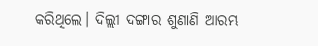କରିଥିଲେ। ଦିଲ୍ଲୀ ଦଙ୍ଗାର ଶୁଣାଣି ଆରମ୍ଭ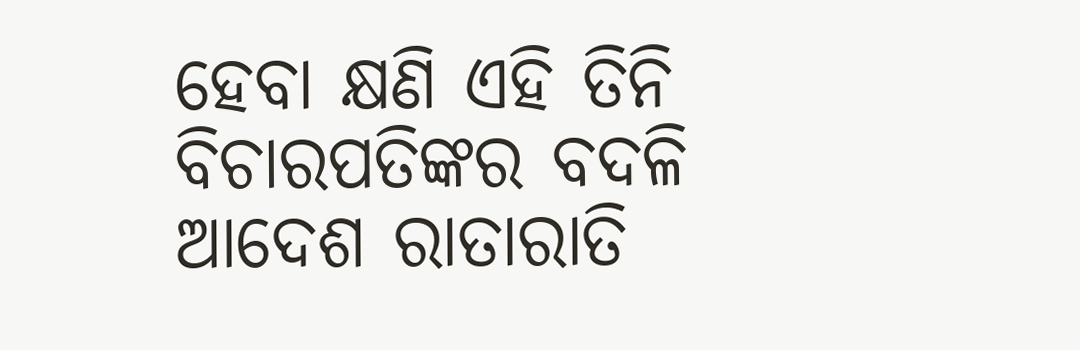ହେବା କ୍ଷଣି ଏହି ତିନି ବିଚାରପତିଙ୍କର ବଦଳି ଆଦେଶ ରାତାରାତି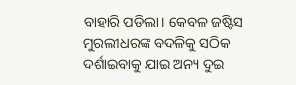ବାହାରି ପଡିଲା। କେବଳ ଜଷ୍ଟିସ ମୁରଲୀଧରଙ୍କ ବଦଳିକୁ ସଠିକ ଦର୍ଶାଇବାକୁ ଯାଇ ଅନ୍ୟ ଦୁଇ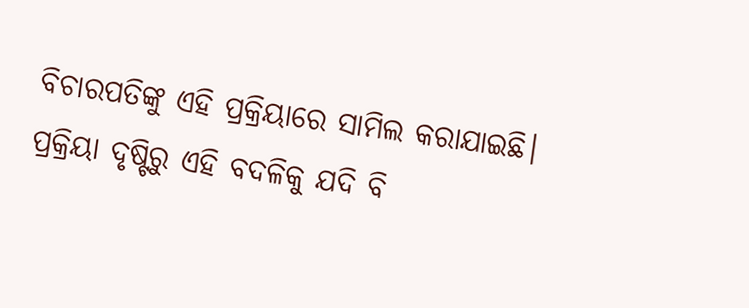ବିଚାରପତିଙ୍କୁ ଏହି ପ୍ରକ୍ରିୟାରେ ସାମିଲ କରାଯାଇଛି। ପ୍ରକ୍ରିୟା ଦୃଷ୍ଟିରୁ ଏହି ବଦଳିକୁ ଯଦି ବି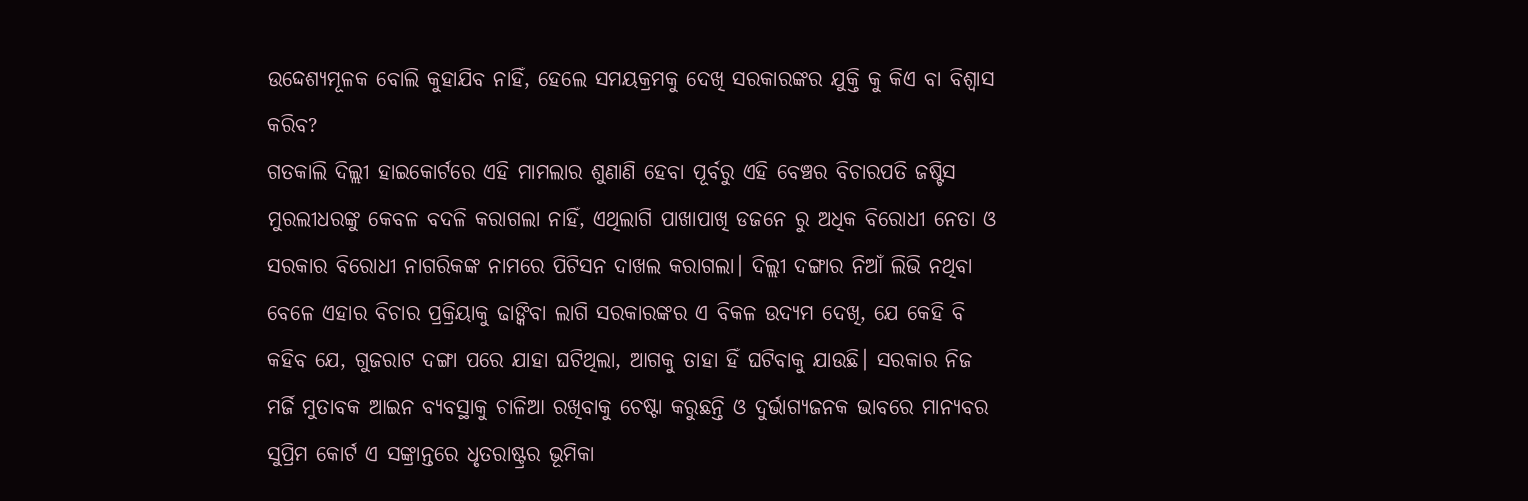ଉଦ୍ଦେଶ୍ୟମୂଳକ ବୋଲି କୁହାଯିବ ନାହିଁ, ହେଲେ ସମୟକ୍ରମକୁ ଦେଖି ସରକାରଙ୍କର ଯୁକ୍ତି କୁ କିଏ ବା ବିଶ୍ଵାସ କରିବ?
ଗତକାଲି ଦିଲ୍ଲୀ ହାଇକୋର୍ଟରେ ଏହି ମାମଲାର ଶୁଣାଣି ହେବା ପୂର୍ବରୁ ଏହି ବେଞ୍ଚର ବିଚାରପତି ଜଷ୍ଟିସ ମୁରଲୀଧରଙ୍କୁ କେବଳ ବଦଳି କରାଗଲା ନାହିଁ, ଏଥିଲାଗି ପାଖାପାଖି ଡଜନେ ରୁ ଅଧିକ ବିରୋଧୀ ନେତା ଓ ସରକାର ବିରୋଧୀ ନାଗରିକଙ୍କ ନାମରେ ପିଟିସନ ଦାଖଲ କରାଗଲା। ଦିଲ୍ଲୀ ଦଙ୍ଗାର ନିଆଁ ଲିଭି ନଥିବା ବେଳେ ଏହାର ବିଚାର ପ୍ରକ୍ରିୟାକୁ ଢାଙ୍କିବା ଲାଗି ସରକାରଙ୍କର ଏ ବିକଳ ଉଦ୍ୟମ ଦେଖି, ଯେ କେହି ବି କହିବ ଯେ, ଗୁଜରାଟ ଦଙ୍ଗା ପରେ ଯାହା ଘଟିଥିଲା, ଆଗକୁ ତାହା ହିଁ ଘଟିବାକୁ ଯାଉଛି। ସରକାର ନିଜ ମର୍ଜି ମୁତାବକ ଆଇନ ବ୍ୟବସ୍ଥାକୁ ଚାଳିଆ ରଖିବାକୁ ଚେଷ୍ଟା କରୁଛନ୍ତି ଓ ଦୁର୍ଭାଗ୍ୟଜନକ ଭାବରେ ମାନ୍ୟବର ସୁପ୍ରିମ କୋର୍ଟ ଏ ସଙ୍କ୍ରାନ୍ତରେ ଧୃତରାଷ୍ଟ୍ରର ଭୂମିକା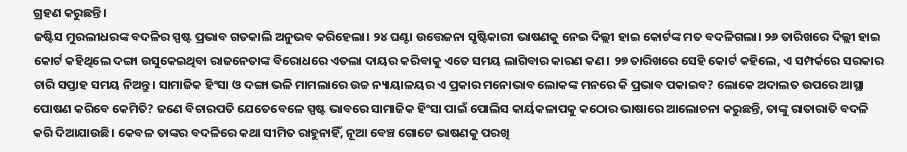ଗ୍ରହଣ କରୁଛନ୍ତି।
ଜଷ୍ଟିସ ମୁରଲୀଧରଙ୍କ ବଦଳିର ସ୍ପଷ୍ଟ ପ୍ରଭାବ ଗତକାଲି ଅନୁଭବ କରିହେଲା। ୨୪ ଘଣ୍ଟା ଉତ୍ତେଜନା ସୃଷ୍ଟିକାରୀ ଭାଷଣକୁ ନେଇ ଦିଲ୍ଲୀ ହାଇ କୋର୍ଟଙ୍କ ମତ ବଦଳିଗଲା। ୨୬ ତାରିଖରେ ଦିଲ୍ଲୀ ହାଇ କୋର୍ଟ କହିଥିଲେ ଦଙ୍ଗା ଉସୁକେଇଥିବା ରାଜନେତାଙ୍କ ବିରୋଧରେ ଏତଲା ଦାୟର କରିବାକୁ ଏତେ ସମୟ ଲାଗିବାର କାରଣ କଣ। ୨୭ ତାରିଖରେ ସେହି କୋର୍ଟ କହିଲେ, ଏ ସମ୍ପର୍କରେ ସରକାର ଚାରି ସପ୍ତାହ ସମୟ ନିଅନ୍ତୁ। ସାମାଜିକ ହିଂସା ଓ ଦଙ୍ଗା ଭଳି ମାମଲାରେ ଉଚ୍ଚ ନ୍ୟାୟାଳୟର ଏ ପ୍ରକାର ମନୋଭାବ ଲୋକଙ୍କ ମନରେ କି ପ୍ରଭାବ ପକାଇବ? ଲୋକେ ଅଦାଲତ ଉପରେ ଆସ୍ଥା ପୋଷଣ କରିବେ କେମିତି? ଜଣେ ବିଚାରପତି ଯେତେବେଳେ ସ୍ପଷ୍ଟ ଭାବରେ ସାମାଜିକ ହିଂସା ପାଇଁ ପୋଲିସ କାର୍ୟକଳାପକୁ କଠୋର ଭାଷାରେ ଆଲୋଚନା କରୁଛନ୍ତି, ତାଙ୍କୁ ରାତାରାତି ବଦଳି କରି ଦିଆଯାଉଛି। କେବଳ ତାଙ୍କର ବଦଳିରେ କଥା ସୀମିତ ରାହୁନାହିଁ, ନୂଆ ବେଞ୍ଚ ଗୋଟେ ଭାଷଣକୁ ପରଖି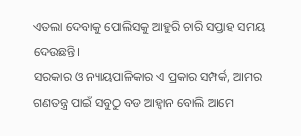ଏତଲା ଦେବାକୁ ପୋଲିସକୁ ଆହୁରି ଚାରି ସପ୍ତାହ ସମୟ ଦେଉଛନ୍ତି।
ସରକାର ଓ ନ୍ୟାୟପାଳିକାର ଏ ପ୍ରକାର ସମ୍ପର୍କ, ଆମର ଗଣତନ୍ତ୍ର ପାଇଁ ସବୁଠୁ ବଡ ଆହ୍ଵାନ ବୋଲି ଆମେ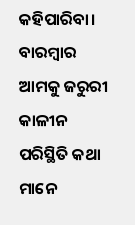କହିପାରିବା। ବାରମ୍ବାର ଆମକୁ ଜରୁରୀ କାଳୀନ ପରିସ୍ଥିତି କଥା ମାନେ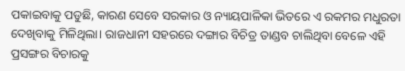ପକାଇବାକୁ ପଡୁଛି, କାରଣ ସେବେ ସରକାର ଓ ନ୍ୟାୟପାଳିକା ଭିତରେ ଏ ରକମର ମଧୁରତା ଦେଖିବାକୁ ମିଳିଥିଲା। ରାଜଧାନୀ ସହରରେ ଦଙ୍ଗାର ବିଚିତ୍ର ତାଣ୍ଡବ ଚାଲିଥିବା ବେଳେ ଏହି ପ୍ରସଙ୍ଗର ବିଚାରକୁ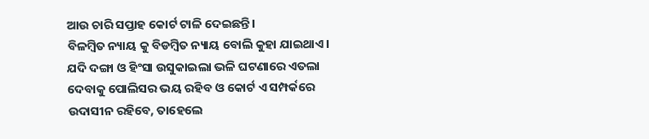ଆଉ ଚାରି ସପ୍ତାହ କୋର୍ଟ ଟାଳି ଦେଇଛନ୍ତି।
ବିଳମ୍ବିତ ନ୍ୟାୟ କୁ ବିଡମ୍ବିତ ନ୍ୟାୟ ବୋଲି କୁହା ଯାଇଥାଏ। ଯଦି ଦଙ୍ଗା ଓ ହିଂସା ଉସୁକାଇଲା ଭଳି ଘଟଣାରେ ଏତଲା ଦେବାକୁ ପୋଲିସର ଭୟ ରହିବ ଓ କୋର୍ଟ ଏ ସମ୍ପର୍କରେ ଉଦାସୀନ ରହିବେ, ତାହେଲେ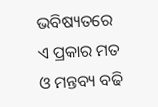ଭବିଷ୍ୟତରେ ଏ ପ୍ରକାର ମତ ଓ ମନ୍ତବ୍ୟ ବଢି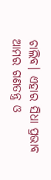ଚାଲିବ। ଏହାର ସିଧା ପ୍ରଭାବ ଆମର ଗଣତନ୍ତ୍ର ଓ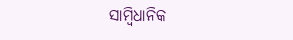ସାମ୍ବିଧାନିକ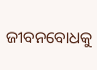ଜୀବନବୋଧକୁ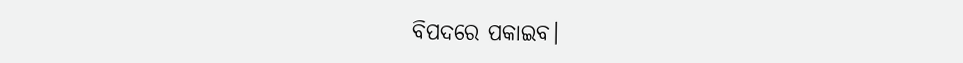ବିପଦରେ ପକାଇବ।